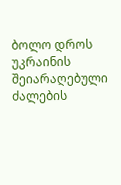ბოლო დროს უკრაინის შეიარაღებული ძალების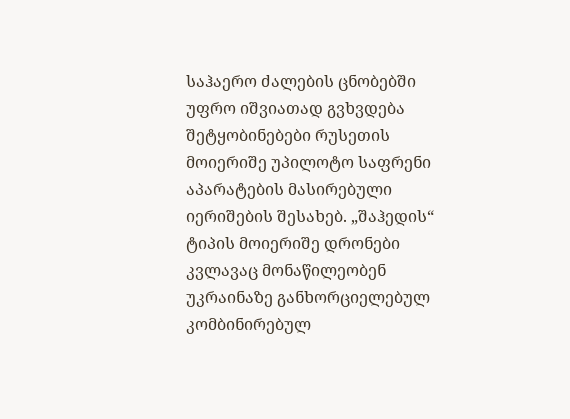საჰაერო ძალების ცნობებში უფრო იშვიათად გვხვდება შეტყობინებები რუსეთის მოიერიშე უპილოტო საფრენი აპარატების მასირებული იერიშების შესახებ. „შაჰედის“ ტიპის მოიერიშე დრონები კვლავაც მონაწილეობენ უკრაინაზე განხორციელებულ კომბინირებულ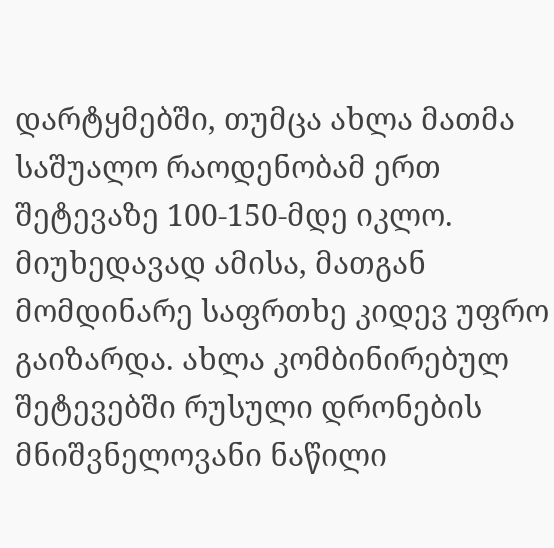დარტყმებში, თუმცა ახლა მათმა საშუალო რაოდენობამ ერთ შეტევაზე 100-150-მდე იკლო. მიუხედავად ამისა, მათგან მომდინარე საფრთხე კიდევ უფრო გაიზარდა. ახლა კომბინირებულ შეტევებში რუსული დრონების მნიშვნელოვანი ნაწილი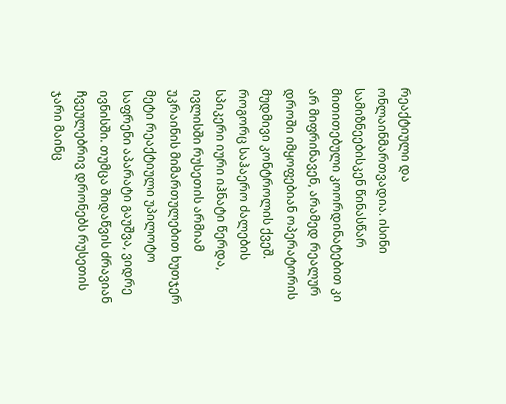რეაქტიული და ონლაინმართვადია. ისინი სამიზნეებისკენ წინასწარ მითითებული კოორდინატებით კი არ მიფრინავენ, არამედ რეალურ დროში იმყოფებიან ოპერატორის მუდმივი კონტროლის ქვეშ.
როგორც საჰაერო ძალების სპიკერი იური იჰნატი წერდა, ივლისში რუსეთის არმიამ უკრაინის მიმართულებით ხუთჯერ მეტი რეაქტიული უპილოტო საფრენი აპარატი გაუშვა, ვიდრე ივნისში. თუმცა შიდაწვის ძრავიან ჩვეულებრივ დრონებს რუსეთის ჯარი მაინც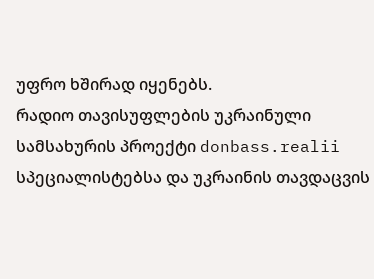უფრო ხშირად იყენებს.
რადიო თავისუფლების უკრაინული სამსახურის პროექტი donbass.realii სპეციალისტებსა და უკრაინის თავდაცვის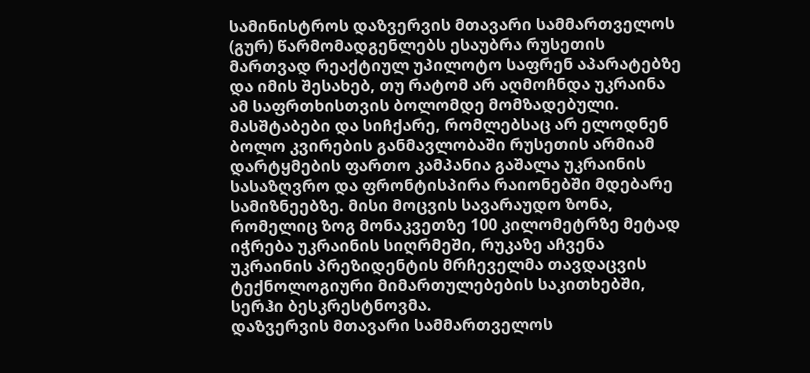სამინისტროს დაზვერვის მთავარი სამმართველოს (გურ) წარმომადგენლებს ესაუბრა რუსეთის მართვად რეაქტიულ უპილოტო საფრენ აპარატებზე და იმის შესახებ, თუ რატომ არ აღმოჩნდა უკრაინა ამ საფრთხისთვის ბოლომდე მომზადებული.
მასშტაბები და სიჩქარე, რომლებსაც არ ელოდნენ
ბოლო კვირების განმავლობაში რუსეთის არმიამ დარტყმების ფართო კამპანია გაშალა უკრაინის სასაზღვრო და ფრონტისპირა რაიონებში მდებარე სამიზნეებზე. მისი მოცვის სავარაუდო ზონა, რომელიც ზოგ მონაკვეთზე 100 კილომეტრზე მეტად იჭრება უკრაინის სიღრმეში, რუკაზე აჩვენა უკრაინის პრეზიდენტის მრჩეველმა თავდაცვის ტექნოლოგიური მიმართულებების საკითხებში, სერჰი ბესკრესტნოვმა.
დაზვერვის მთავარი სამმართველოს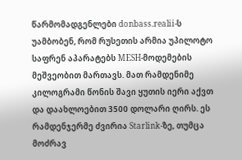წარმომადგენლები donbass.realii-ს უამბობენ, რომ რუსეთის არმია უპილოტო საფრენ აპარატებს MESH-მოდემების მეშვეობით მართავს. მათ რამდენიმე კილოგრამი წონის შავი ყუთის იერი აქვთ და დაახლოებით 3500 დოლარი ღირს. ეს რამდენჯერმე ძვირია Starlink-ზე, თუმცა მოძრავ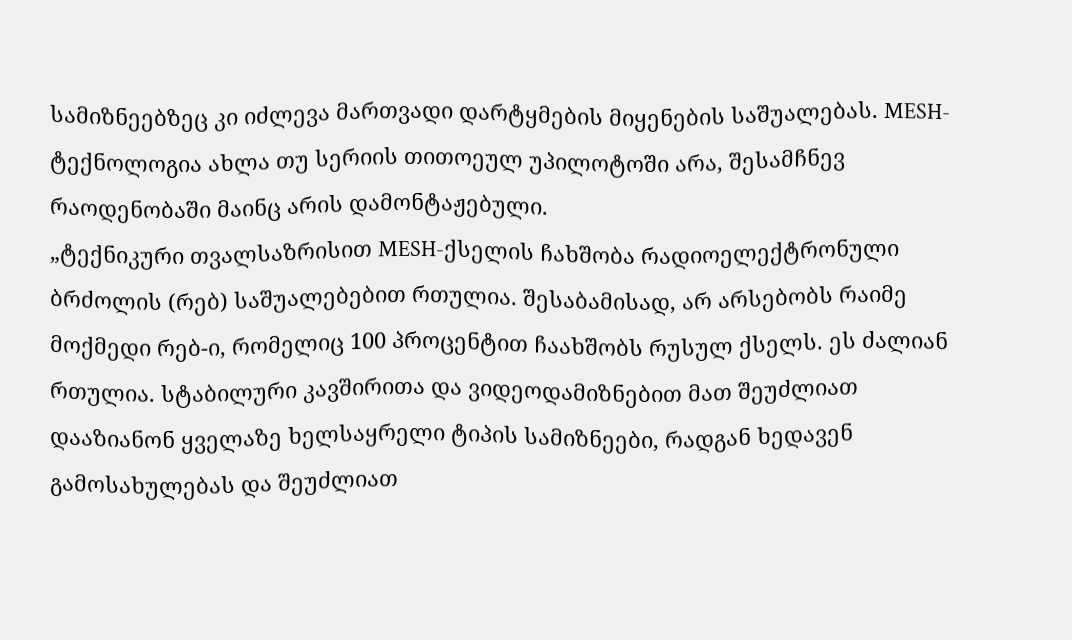სამიზნეებზეც კი იძლევა მართვადი დარტყმების მიყენების საშუალებას. MESH-ტექნოლოგია ახლა თუ სერიის თითოეულ უპილოტოში არა, შესამჩნევ რაოდენობაში მაინც არის დამონტაჟებული.
„ტექნიკური თვალსაზრისით MESH-ქსელის ჩახშობა რადიოელექტრონული ბრძოლის (რებ) საშუალებებით რთულია. შესაბამისად, არ არსებობს რაიმე მოქმედი რებ-ი, რომელიც 100 პროცენტით ჩაახშობს რუსულ ქსელს. ეს ძალიან რთულია. სტაბილური კავშირითა და ვიდეოდამიზნებით მათ შეუძლიათ დააზიანონ ყველაზე ხელსაყრელი ტიპის სამიზნეები, რადგან ხედავენ გამოსახულებას და შეუძლიათ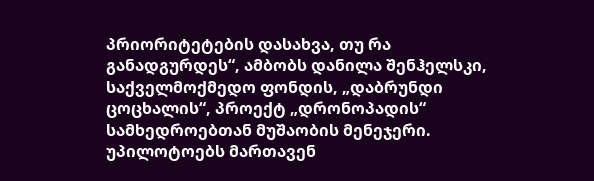პრიორიტეტების დასახვა, თუ რა განადგურდეს“, ამბობს დანილა შენჰელსკი, საქველმოქმედო ფონდის, „დაბრუნდი ცოცხალის“, პროექტ „დრონოპადის“ სამხედროებთან მუშაობის მენეჯერი.
უპილოტოებს მართავენ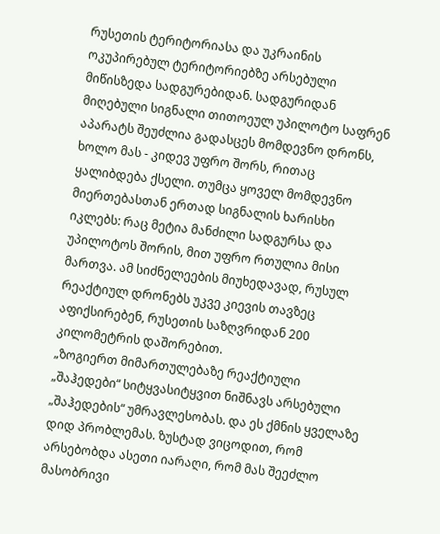რუსეთის ტერიტორიასა და უკრაინის ოკუპირებულ ტერიტორიებზე არსებული მიწისზედა სადგურებიდან. სადგურიდან მიღებული სიგნალი თითოეულ უპილოტო საფრენ აპარატს შეუძლია გადასცეს მომდევნო დრონს, ხოლო მას - კიდევ უფრო შორს, რითაც ყალიბდება ქსელი. თუმცა ყოველ მომდევნო მიერთებასთან ერთად სიგნალის ხარისხი იკლებს: რაც მეტია მანძილი სადგურსა და უპილოტოს შორის, მით უფრო რთულია მისი მართვა. ამ სიძნელეების მიუხედავად, რუსულ რეაქტიულ დრონებს უკვე კიევის თავზეც აფიქსირებენ, რუსეთის საზღვრიდან 200 კილომეტრის დაშორებით.
„ზოგიერთ მიმართულებაზე რეაქტიული „შაჰედები“ სიტყვასიტყვით ნიშნავს არსებული „შაჰედების“ უმრავლესობას. და ეს ქმნის ყველაზე დიდ პრობლემას. ზუსტად ვიცოდით, რომ არსებობდა ასეთი იარაღი, რომ მას შეეძლო მასობრივი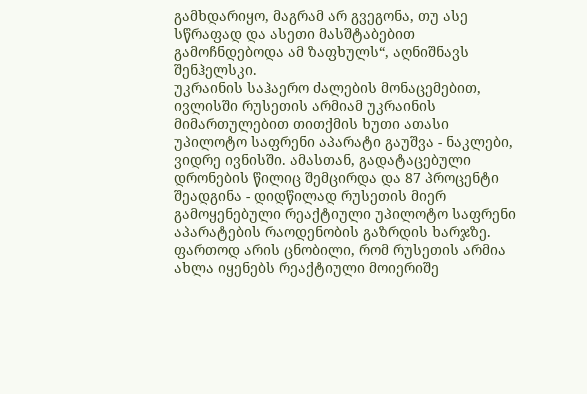გამხდარიყო, მაგრამ არ გვეგონა, თუ ასე სწრაფად და ასეთი მასშტაბებით გამოჩნდებოდა ამ ზაფხულს“, აღნიშნავს შენჰელსკი.
უკრაინის საჰაერო ძალების მონაცემებით, ივლისში რუსეთის არმიამ უკრაინის მიმართულებით თითქმის ხუთი ათასი უპილოტო საფრენი აპარატი გაუშვა - ნაკლები, ვიდრე ივნისში. ამასთან, გადატაცებული დრონების წილიც შემცირდა და 87 პროცენტი შეადგინა - დიდწილად რუსეთის მიერ გამოყენებული რეაქტიული უპილოტო საფრენი აპარატების რაოდენობის გაზრდის ხარჯზე.
ფართოდ არის ცნობილი, რომ რუსეთის არმია ახლა იყენებს რეაქტიული მოიერიშე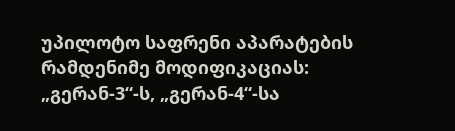უპილოტო საფრენი აპარატების რამდენიმე მოდიფიკაციას: „გერან-3“-ს, „გერან-4“-სა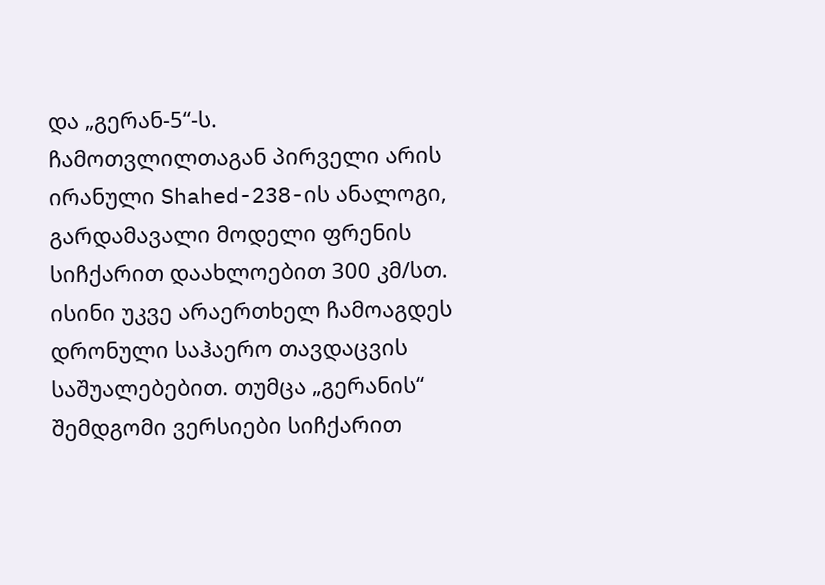და „გერან-5“-ს.
ჩამოთვლილთაგან პირველი არის ირანული Shahed-238-ის ანალოგი, გარდამავალი მოდელი ფრენის სიჩქარით დაახლოებით 300 კმ/სთ. ისინი უკვე არაერთხელ ჩამოაგდეს დრონული საჰაერო თავდაცვის საშუალებებით. თუმცა „გერანის“ შემდგომი ვერსიები სიჩქარით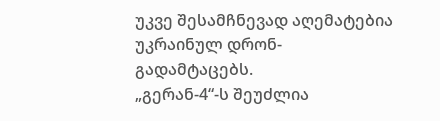უკვე შესამჩნევად აღემატებია უკრაინულ დრონ-გადამტაცებს.
„გერან-4“-ს შეუძლია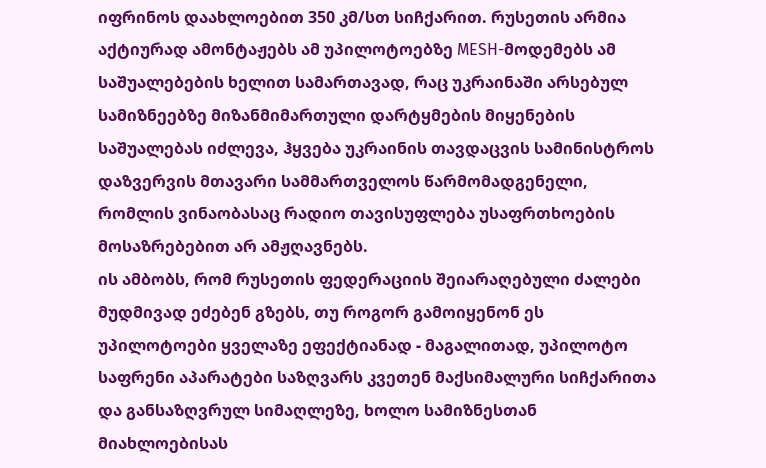იფრინოს დაახლოებით 350 კმ/სთ სიჩქარით. რუსეთის არმია აქტიურად ამონტაჟებს ამ უპილოტოებზე MESH-მოდემებს ამ საშუალებების ხელით სამართავად, რაც უკრაინაში არსებულ სამიზნეებზე მიზანმიმართული დარტყმების მიყენების საშუალებას იძლევა, ჰყვება უკრაინის თავდაცვის სამინისტროს დაზვერვის მთავარი სამმართველოს წარმომადგენელი, რომლის ვინაობასაც რადიო თავისუფლება უსაფრთხოების მოსაზრებებით არ ამჟღავნებს.
ის ამბობს, რომ რუსეთის ფედერაციის შეიარაღებული ძალები მუდმივად ეძებენ გზებს, თუ როგორ გამოიყენონ ეს უპილოტოები ყველაზე ეფექტიანად - მაგალითად, უპილოტო საფრენი აპარატები საზღვარს კვეთენ მაქსიმალური სიჩქარითა და განსაზღვრულ სიმაღლეზე, ხოლო სამიზნესთან მიახლოებისას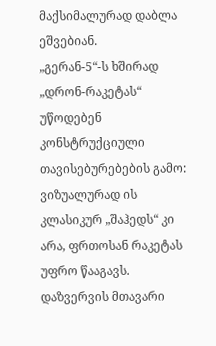მაქსიმალურად დაბლა ეშვებიან.
„გერან-5“-ს ხშირად „დრონ-რაკეტას“ უწოდებენ კონსტრუქციული თავისებურებების გამო: ვიზუალურად ის კლასიკურ „შაჰედს“ კი არა, ფრთოსან რაკეტას უფრო წააგავს. დაზვერვის მთავარი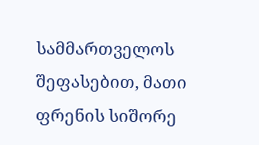სამმართველოს შეფასებით, მათი ფრენის სიშორე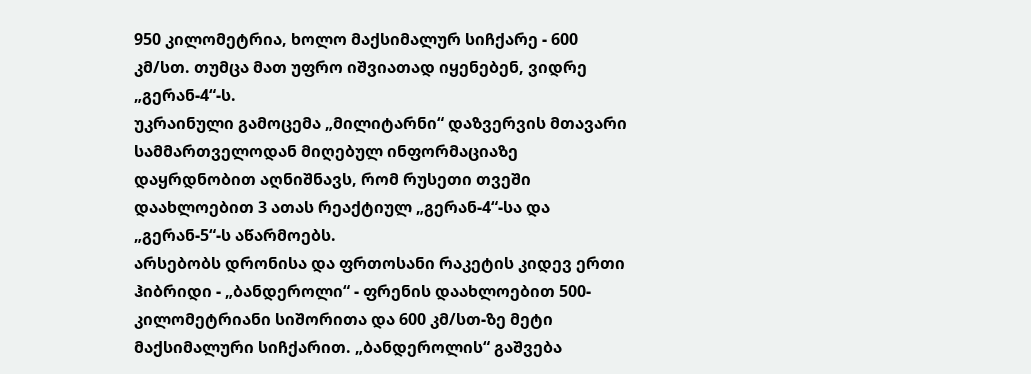950 კილომეტრია, ხოლო მაქსიმალურ სიჩქარე - 600 კმ/სთ. თუმცა მათ უფრო იშვიათად იყენებენ, ვიდრე „გერან-4“-ს.
უკრაინული გამოცემა „მილიტარნი“ დაზვერვის მთავარი სამმართველოდან მიღებულ ინფორმაციაზე დაყრდნობით აღნიშნავს, რომ რუსეთი თვეში დაახლოებით 3 ათას რეაქტიულ „გერან-4“-სა და „გერან-5“-ს აწარმოებს.
არსებობს დრონისა და ფრთოსანი რაკეტის კიდევ ერთი ჰიბრიდი - „ბანდეროლი“ - ფრენის დაახლოებით 500-კილომეტრიანი სიშორითა და 600 კმ/სთ-ზე მეტი მაქსიმალური სიჩქარით. „ბანდეროლის“ გაშვება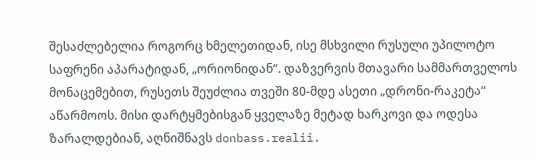შესაძლებელია როგორც ხმელეთიდან, ისე მსხვილი რუსული უპილოტო საფრენი აპარატიდან, „ორიონიდან“. დაზვერვის მთავარი სამმართველოს მონაცემებით, რუსეთს შეუძლია თვეში 80-მდე ასეთი „დრონი-რაკეტა“ აწარმოოს. მისი დარტყმებისგან ყველაზე მეტად ხარკოვი და ოდესა ზარალდებიან, აღნიშნავს donbass.realii.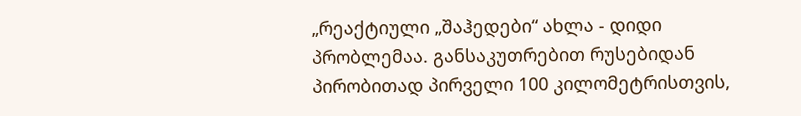„რეაქტიული „შაჰედები“ ახლა - დიდი პრობლემაა. განსაკუთრებით რუსებიდან პირობითად პირველი 100 კილომეტრისთვის,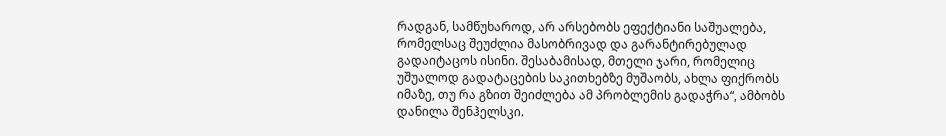რადგან, სამწუხაროდ, არ არსებობს ეფექტიანი საშუალება, რომელსაც შეუძლია მასობრივად და გარანტირებულად გადაიტაცოს ისინი. შესაბამისად, მთელი ჯარი, რომელიც უშუალოდ გადატაცების საკითხებზე მუშაობს, ახლა ფიქრობს იმაზე, თუ რა გზით შეიძლება ამ პრობლემის გადაჭრა“, ამბობს დანილა შენჰელსკი.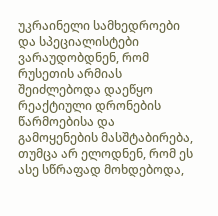უკრაინელი სამხედროები და სპეციალისტები ვარაუდობდნენ, რომ რუსეთის არმიას შეიძლებოდა დაეწყო რეაქტიული დრონების წარმოებისა და გამოყენების მასშტაბირება, თუმცა არ ელოდნენ, რომ ეს ასე სწრაფად მოხდებოდა,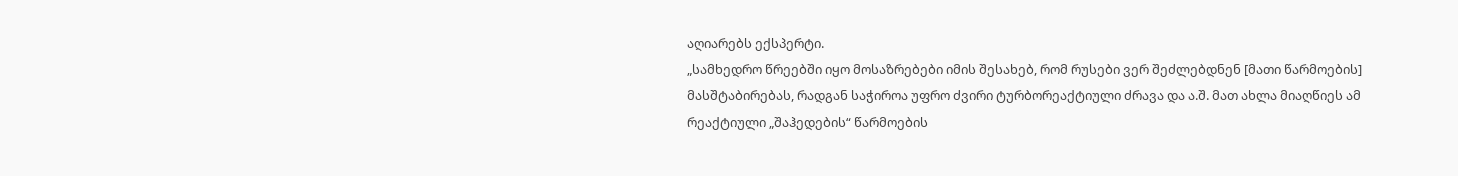აღიარებს ექსპერტი.
„სამხედრო წრეებში იყო მოსაზრებები იმის შესახებ, რომ რუსები ვერ შეძლებდნენ [მათი წარმოების] მასშტაბირებას, რადგან საჭიროა უფრო ძვირი ტურბორეაქტიული ძრავა და ა.შ. მათ ახლა მიაღწიეს ამ რეაქტიული „შაჰედების“ წარმოების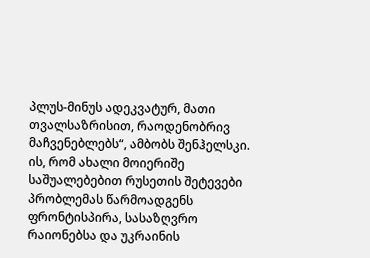პლუს-მინუს ადეკვატურ, მათი თვალსაზრისით, რაოდენობრივ მაჩვენებლებს“, ამბობს შენჰელსკი.
ის, რომ ახალი მოიერიშე საშუალებებით რუსეთის შეტევები პრობლემას წარმოადგენს ფრონტისპირა, სასაზღვრო რაიონებსა და უკრაინის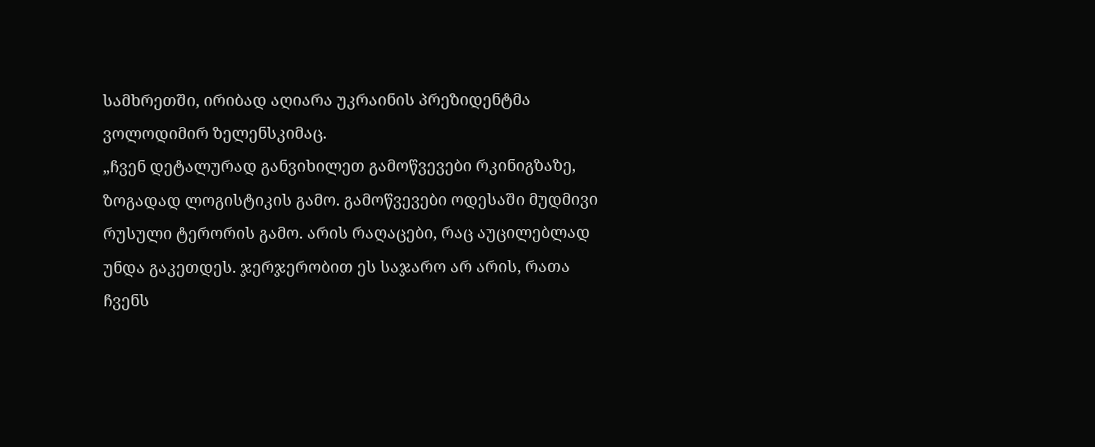სამხრეთში, ირიბად აღიარა უკრაინის პრეზიდენტმა ვოლოდიმირ ზელენსკიმაც.
„ჩვენ დეტალურად განვიხილეთ გამოწვევები რკინიგზაზე, ზოგადად ლოგისტიკის გამო. გამოწვევები ოდესაში მუდმივი რუსული ტერორის გამო. არის რაღაცები, რაც აუცილებლად უნდა გაკეთდეს. ჯერჯერობით ეს საჯარო არ არის, რათა ჩვენს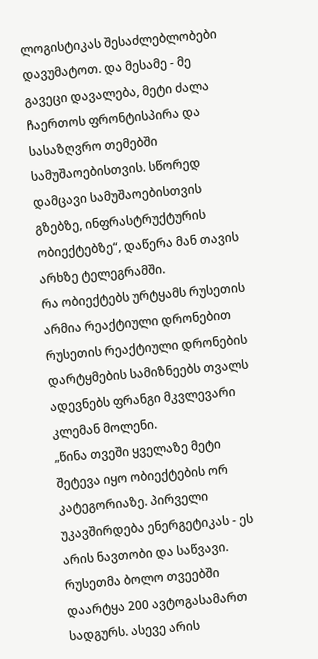ლოგისტიკას შესაძლებლობები დავუმატოთ. და მესამე - მე გავეცი დავალება, მეტი ძალა ჩაერთოს ფრონტისპირა და სასაზღვრო თემებში სამუშაოებისთვის. სწორედ დამცავი სამუშაოებისთვის გზებზე, ინფრასტრუქტურის ობიექტებზე“, დაწერა მან თავის არხზე ტელეგრამში.
რა ობიექტებს ურტყამს რუსეთის არმია რეაქტიული დრონებით
რუსეთის რეაქტიული დრონების დარტყმების სამიზნეებს თვალს ადევნებს ფრანგი მკვლევარი კლემან მოლენი.
„წინა თვეში ყველაზე მეტი შეტევა იყო ობიექტების ორ კატეგორიაზე. პირველი უკავშირდება ენერგეტიკას - ეს არის ნავთობი და საწვავი. რუსეთმა ბოლო თვეებში დაარტყა 200 ავტოგასამართ სადგურს. ასევე არის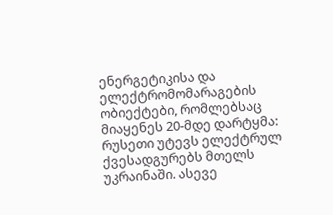ენერგეტიკისა და ელექტრომომარაგების ობიექტები, რომლებსაც მიაყენეს 20-მდე დარტყმა: რუსეთი უტევს ელექტრულ ქვესადგურებს მთელს უკრაინაში. ასევე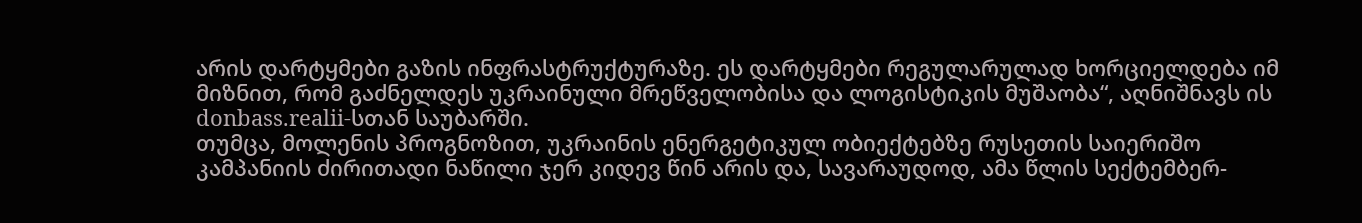არის დარტყმები გაზის ინფრასტრუქტურაზე. ეს დარტყმები რეგულარულად ხორციელდება იმ მიზნით, რომ გაძნელდეს უკრაინული მრეწველობისა და ლოგისტიკის მუშაობა“, აღნიშნავს ის donbass.realii-სთან საუბარში.
თუმცა, მოლენის პროგნოზით, უკრაინის ენერგეტიკულ ობიექტებზე რუსეთის საიერიშო კამპანიის ძირითადი ნაწილი ჯერ კიდევ წინ არის და, სავარაუდოდ, ამა წლის სექტემბერ-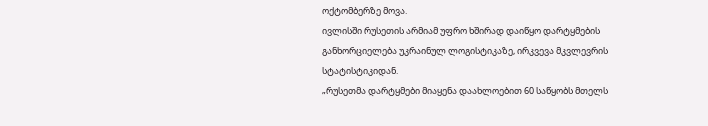ოქტომბერზე მოვა.
ივლისში რუსეთის არმიამ უფრო ხშირად დაიწყო დარტყმების განხორციელება უკრაინულ ლოგისტიკაზე, ირკვევა მკვლევრის სტატისტიკიდან.
„რუსეთმა დარტყმები მიაყენა დაახლოებით 60 საწყობს მთელს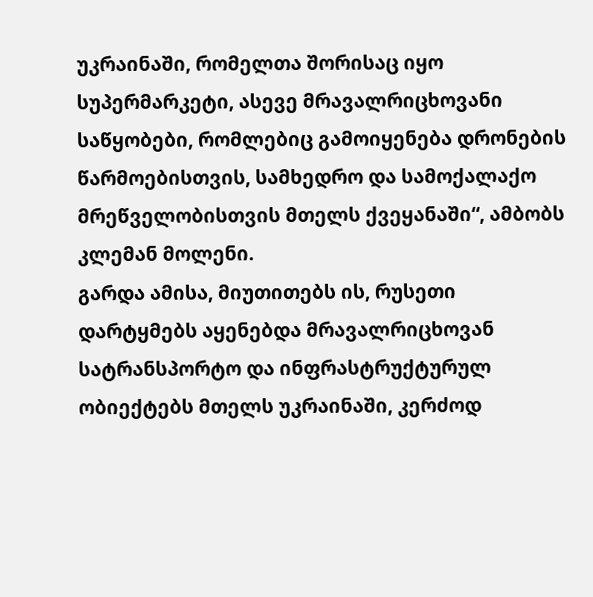უკრაინაში, რომელთა შორისაც იყო სუპერმარკეტი, ასევე მრავალრიცხოვანი საწყობები, რომლებიც გამოიყენება დრონების წარმოებისთვის, სამხედრო და სამოქალაქო მრეწველობისთვის მთელს ქვეყანაში“, ამბობს კლემან მოლენი.
გარდა ამისა, მიუთითებს ის, რუსეთი დარტყმებს აყენებდა მრავალრიცხოვან სატრანსპორტო და ინფრასტრუქტურულ ობიექტებს მთელს უკრაინაში, კერძოდ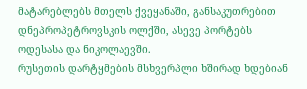მატარებლებს მთელს ქვეყანაში, განსაკუთრებით დნეპროპეტროვსკის ოლქში, ასევე პორტებს ოდესასა და ნიკოლაევში.
რუსეთის დარტყმების მსხვერპლი ხშირად ხდებიან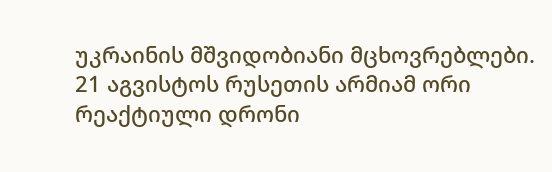უკრაინის მშვიდობიანი მცხოვრებლები. 21 აგვისტოს რუსეთის არმიამ ორი რეაქტიული დრონი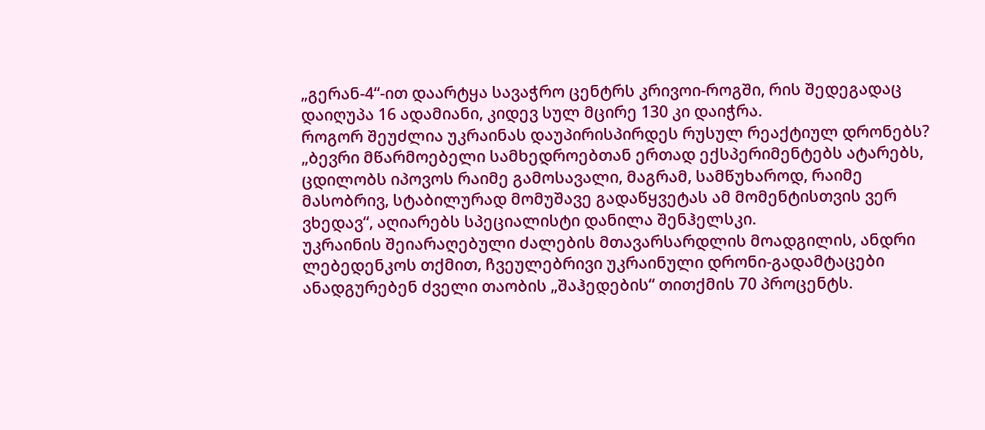„გერან-4“-ით დაარტყა სავაჭრო ცენტრს კრივოი-როგში, რის შედეგადაც დაიღუპა 16 ადამიანი, კიდევ სულ მცირე 130 კი დაიჭრა.
როგორ შეუძლია უკრაინას დაუპირისპირდეს რუსულ რეაქტიულ დრონებს?
„ბევრი მწარმოებელი სამხედროებთან ერთად ექსპერიმენტებს ატარებს, ცდილობს იპოვოს რაიმე გამოსავალი, მაგრამ, სამწუხაროდ, რაიმე მასობრივ, სტაბილურად მომუშავე გადაწყვეტას ამ მომენტისთვის ვერ ვხედავ“, აღიარებს სპეციალისტი დანილა შენჰელსკი.
უკრაინის შეიარაღებული ძალების მთავარსარდლის მოადგილის, ანდრი ლებედენკოს თქმით, ჩვეულებრივი უკრაინული დრონი-გადამტაცები ანადგურებენ ძველი თაობის „შაჰედების“ თითქმის 70 პროცენტს.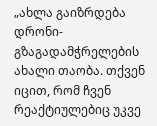„ახლა გაიზრდება დრონი-გზაგადამჭრელების ახალი თაობა. თქვენ იცით, რომ ჩვენ რეაქტიულებიც უკვე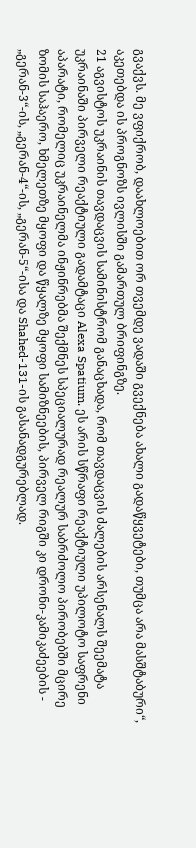გვაქვს. მე ვფიქრობ, დაახლოებით ორ თვემდე ვადაში გვექნება ახალი გადაწყვეტები, თუმცა არა მასშტაბური“, აკეთებდა ის პროგნოზს ივლისში გამართულ ბრიფინგზე.
21 აგვისტოს უკრაინის თავდაცვის სამინისტრომ განაცხადა, რომ თავდაცვის ძალების არსენალს შეემატა უკრაინაში პირველი რეაქტიული გადამტაცი Alexa Spatium. ეს არის სწრაფი რეაქტიული უპილოტო საფრენი აპარატი, რომელიც უკრაინელმა ინჟინრებმა შექმნეს სპეციალურად რეალურ საბრძოლო პირობებში მცირე ზომის საჰაერო, ხმელეთზე მყოფი და წყალზე მყოფი სამიზნეების, პირველ რიგში კი დრონი-კამიკაძეების - „გერან-3“-ის, „გერან-4“-ის, „გერან-5“-ისა და Shahed-131-ის გასანადგურებლად.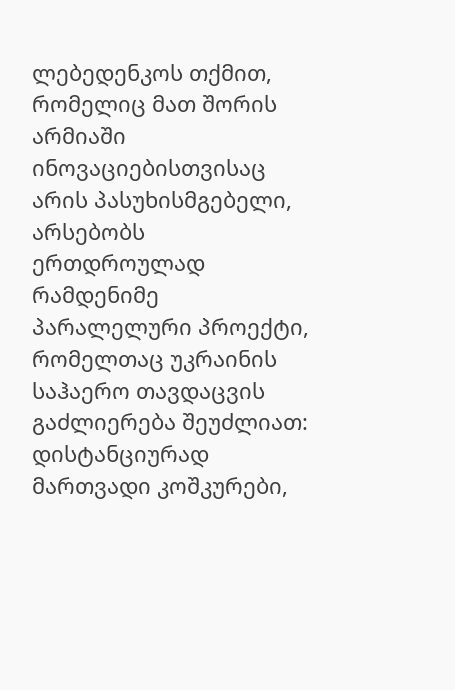ლებედენკოს თქმით, რომელიც მათ შორის არმიაში ინოვაციებისთვისაც არის პასუხისმგებელი, არსებობს ერთდროულად რამდენიმე პარალელური პროექტი, რომელთაც უკრაინის საჰაერო თავდაცვის გაძლიერება შეუძლიათ: დისტანციურად მართვადი კოშკურები,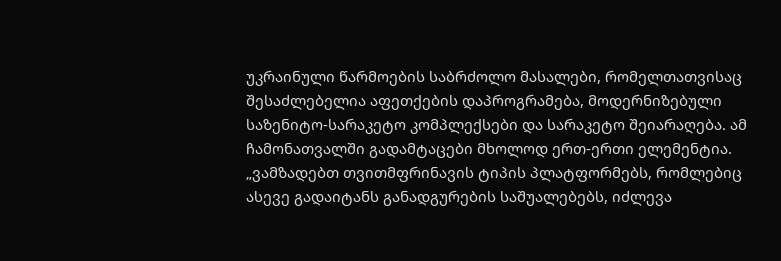უკრაინული წარმოების საბრძოლო მასალები, რომელთათვისაც შესაძლებელია აფეთქების დაპროგრამება, მოდერნიზებული საზენიტო-სარაკეტო კომპლექსები და სარაკეტო შეიარაღება. ამ ჩამონათვალში გადამტაცები მხოლოდ ერთ-ერთი ელემენტია.
„ვამზადებთ თვითმფრინავის ტიპის პლატფორმებს, რომლებიც ასევე გადაიტანს განადგურების საშუალებებს, იძლევა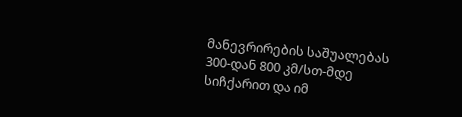მანევრირების საშუალებას 300-დან 800 კმ/სთ-მდე სიჩქარით და იმ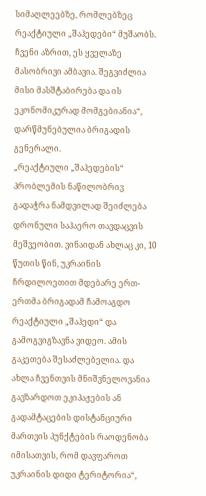სიმაღლეებზე, რომლებზეც რეაქტიული „შაჰედები“ მუშაობს. ჩვენი აზრით, ეს ყველაზე მასობრივი ამბავია. შეგვიძლია მისი მასშტაბირება და ის ეკონომიკურად მომგებიანია“, დარწმუნებულია ბრიგადის გენერალი.
„რეაქტიული „შაჰედების“ პრობლემის ნაწილობრივ გადაჭრა ნამდვილად შეიძლება დრონული საჰაერო თავდაცვის მეშვეობით. ვინაიდან ახლაც კი, 10 წუთის წინ, უკრაინის ჩრდილოეთით მდებარე ერთ-ერთმა ბრიგადამ ჩამოაგდო რეაქტიული „შაჰედი“ და გამოგვიგზავნა ვიდეო. ამის გაკეთება შესაძლებელია. და ახლა ჩვენთვის მნიშვნელოვანია გავზარდოთ ეკიპაჟების ან გადამტაცების დისტანციური მართვის პუნქტების რაოდენობა იმისათვის, რომ დავფაროთ უკრაინის დიდი ტერიტორია“,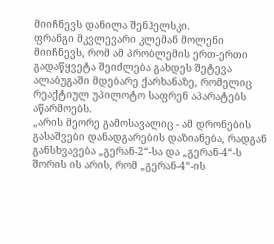მიიჩნევს დანილა შენჰელსკი.
ფრანგი მკვლევარი კლემან მოლენი მიიჩნევს, რომ ამ პრობლემის ერთ-ერთი გადაწყვეტა შეიძლება გახდეს შეტევა ალაბუგაში მდებარე ქარხანაზე, რომელიც რეაქტიულ უპილოტო საფრენ აპარატებს აწარმოებს.
„არის მეორე გამოსავალიც - ამ დრონების გასაშვები დანადგარების დაზიანება, რადგან განსხვავება „გერან-2“-სა და „გერან-4“-ს შორის ის არის, რომ „გერან-4“-ის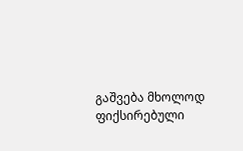გაშვება მხოლოდ ფიქსირებული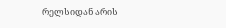რელსიდან არის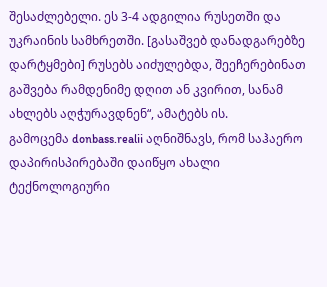შესაძლებელი. ეს 3-4 ადგილია რუსეთში და უკრაინის სამხრეთში. [გასაშვებ დანადგარებზე დარტყმები] რუსებს აიძულებდა, შეეჩერებინათ გაშვება რამდენიმე დღით ან კვირით, სანამ ახლებს აღჭურავდნენ“, ამატებს ის.
გამოცემა donbass.realii აღნიშნავს, რომ საჰაერო დაპირისპირებაში დაიწყო ახალი ტექნოლოგიური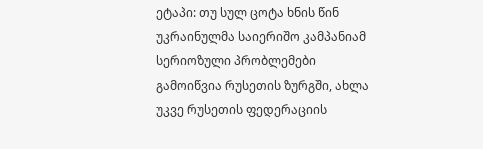ეტაპი: თუ სულ ცოტა ხნის წინ უკრაინულმა საიერიშო კამპანიამ სერიოზული პრობლემები გამოიწვია რუსეთის ზურგში, ახლა უკვე რუსეთის ფედერაციის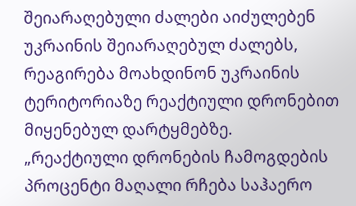შეიარაღებული ძალები აიძულებენ უკრაინის შეიარაღებულ ძალებს, რეაგირება მოახდინონ უკრაინის ტერიტორიაზე რეაქტიული დრონებით მიყენებულ დარტყმებზე.
„რეაქტიული დრონების ჩამოგდების პროცენტი მაღალი რჩება საჰაერო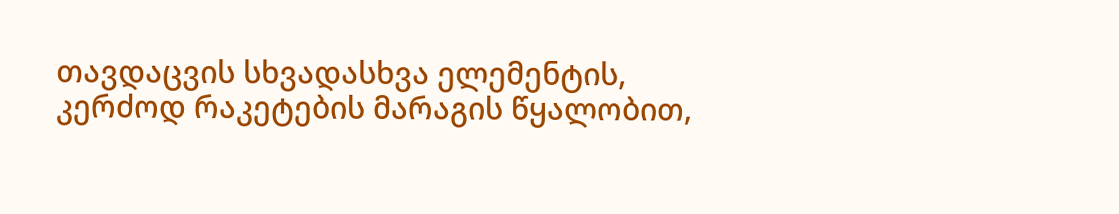თავდაცვის სხვადასხვა ელემენტის, კერძოდ რაკეტების მარაგის წყალობით,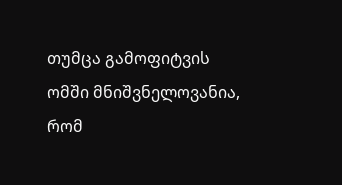თუმცა გამოფიტვის ომში მნიშვნელოვანია, რომ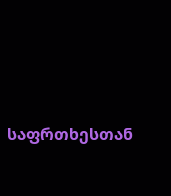საფრთხესთან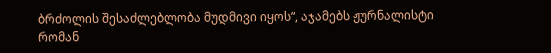ბრძოლის შესაძლებლობა მუდმივი იყოს“, აჯამებს ჟურნალისტი რომან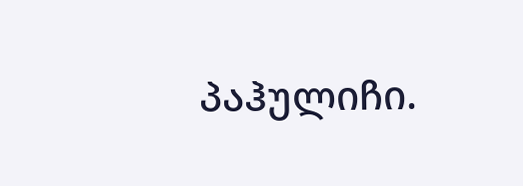პაჰულიჩი.